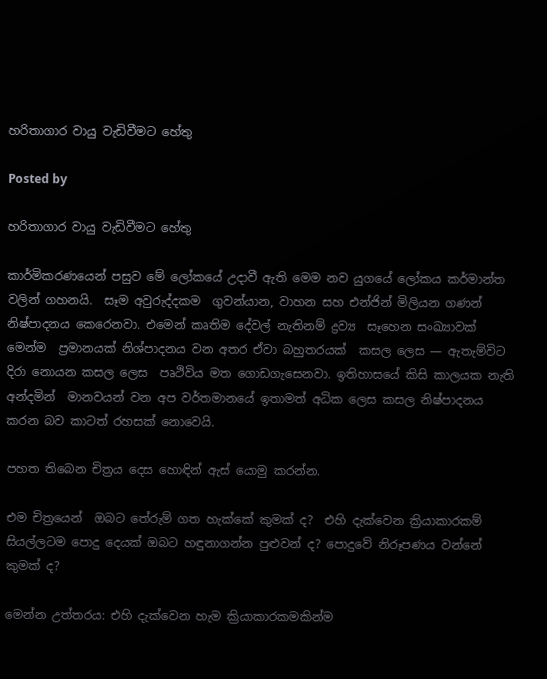හරිතාගාර වායු වැඩිවීමට හේතු

Posted by

හරිතාගාර වායු වැඩිවීමට හේතු

කාර්මිකරණයෙන් පසුව මේ ලෝකයේ උදාවී ඇති මෙම නව යුගයේ ලෝකය කර්මාන්ත වලින් ගහනයි.  සෑම අවුරුද්දකම  ගුවන්යාන, වාහන සහ එන්ජින් මිලියන ගණන් නිෂ්පාදනය කෙරෙනවා. එමෙන් කෘතිම දේවල් නැතිනම් ද්‍රව්‍ය  සෑහෙන සංඛ්‍යාවක් මෙන්ම  ප්‍රමානයක් නිශ්පාදනය වන අතර ඒවා බහුතරයක්  කසල ලෙස — ඇතැම්විට දිරා නොයන කසල ලෙස  පෘථිවිය මත ගොඩගැසෙනවා. ඉතිහාසයේ කිසි කාලයක නැති අන්දමින්  මානවයන් වන අප වර්තමානයේ ඉතාමත් අධික ලෙස කසල නිෂ්පාදනය කරන බව කාටත් රහසක් නොවෙයි.

පහත තිබෙන චිත්‍රය දෙස හොඳින් ඇස් යොමු කරන්න.

එම චිත්‍රයෙන්  ඔබට තේරුම් ගත හැක්කේ කුමක් ද?  එහි දැක්වෙන ක්‍රියාකාරකම් සියල්ලටම පොදු දෙයක් ඔබට හඳුනාගන්න පුළුවන් ද? පොදුවේ නිරූපණය වන්නේ කුමක් ද?

මෙන්න උත්තරය: එහි දැක්වෙන හැම ක්‍රියාකාරකමකින්ම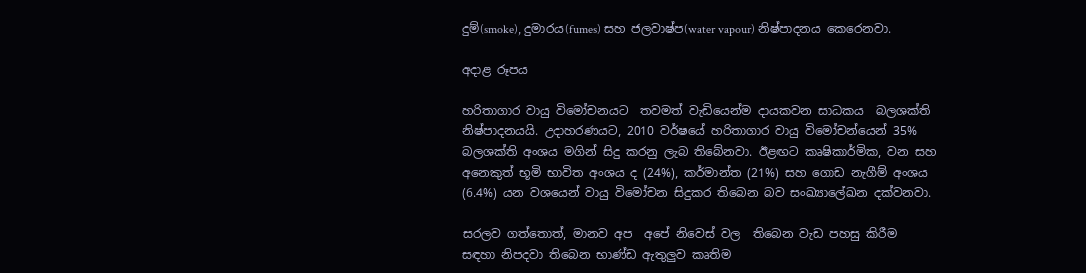දුම්(smoke), දුමාරය(fumes) සහ ජලවාෂ්ප(water vapour) නිෂ්පාදනය කෙරෙනවා.

අදාළ රූපය

හරිතාගාර වායු විමෝචනයට  තවමත් වැඩියෙන්ම දායකවන සාධකය  බලශක්ති නිෂ්පාදනයයි. උදාහරණයට, 2010 වර්ෂයේ හරිතාගාර වායු විමෝචන්යෙන් 35%  බලශක්ති අංශය මගින් සිදු කරනු ලැබ තිබේනවා. ඊළඟට කෘෂිකාර්මික, වන සහ අනෙකුත් භූමි භාවිත අංශය ද (24%), කර්මාන්ත (21%) සහ ගොඩ නැගීම් අංශය (6.4%) යන වශයෙන් වායු විමෝචන සිදුකර තිබෙන බව සංඛ්‍යාලේඛන දක්වනවා.

සරලව ගත්තොත්, මානව අප  අපේ නිවෙස් වල  තිබෙන වැඩ පහසු කිරීම සඳහා නිපදවා තිබෙන භාණ්ඩ ඇතුලුව කෘතිම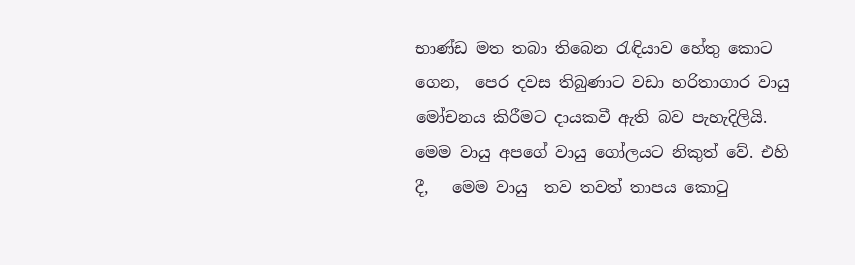භාණ්ඩ මත තබා තිබෙන රැඳියාව හේතු කොට ගෙන,  පෙර දවස තිබුණාට වඩා හරිතාගාර වායු මෝචනය කිරීමට දායකවී ඇති බව පැහැදිලියි. මෙම වායු අපගේ වායු ගෝලයට නිකුත් වේ. එහි දී,   මෙම වායු  තව තවත් තාපය කොටු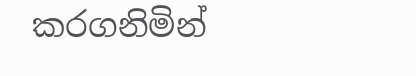කරගනිමින්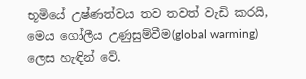භූමියේ උෂ්ණත්වය තව තවත් වැඩි කරයි, මෙය ගෝලීය උණුසුම්වීම(global warming) ලෙස හැඳින් වේ.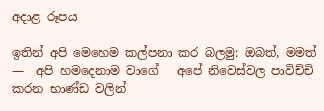අදාළ රූපය

ඉතින් අපි මෙහෙම කල්පනා කර බලමු: ඔබත්, මමත් —  අපි හමදෙනාම වාගේ   අපේ නිවෙස්වල පාවිච්චි කරන භාණ්ඩ වලින්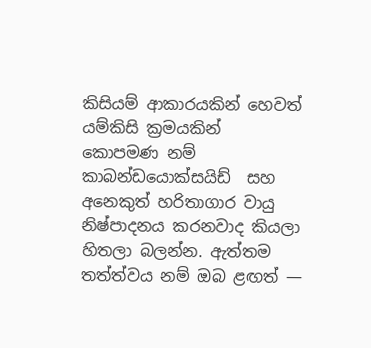කිසියම් ආකාරයකින් හෙවත් යම්කිසි ක්‍රමයකින් කොපමණ නම්  කාබන්ඩයොක්සයිඩ්  සහ අනෙකුත් හරිතාගාර වායු නිෂ්පාදනය කරනවාද කියලා හිතලා බලන්න. ඇත්තම තත්ත්වය නම් ඔබ ළඟත් —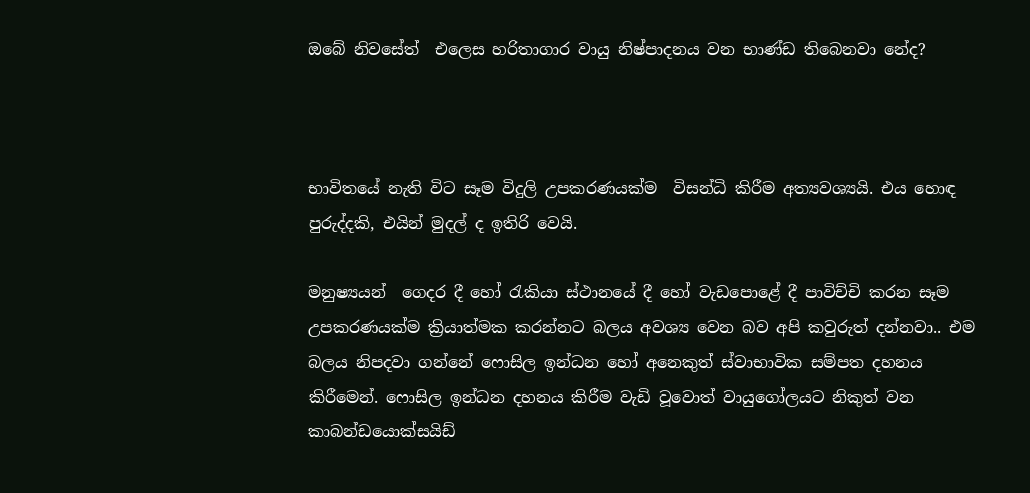ඔබේ නිවසේත්  එලෙස හරිතාගාර වායු නිෂ්පාදනය වන භාණ්ඩ තිබෙනවා නේද?



භාවිතයේ නැති විට සෑම විදුලි උපකරණයක්ම  විසන්ධි කිරීම අත්‍යවශ්‍යයි. එය හොඳ පුරුද්දකි, එයින් මුදල් ද ඉතිරි වෙයි.

මනුෂ්‍යයන්  ගෙදර දී හෝ රැකියා ස්ථානයේ දී හෝ වැඩපොළේ දී පාවිච්චි කරන සෑම උපකරණයක්ම ක්‍රියාත්මක කරන්නට බලය අවශ්‍ය වෙන බව අපි කවුරුත් දන්නවා.. එම බලය නිපදවා ගන්නේ ෆොසිල ඉන්ධන හෝ අනෙකුත් ස්වාභාවික සම්පත දහනය කිරීමෙන්. ෆොසිල ඉන්ධන දහනය කිරීම වැඩි වූවොත් වායුගෝලයට නිකුත් වන කාබන්ඩයොක්සයිඩ්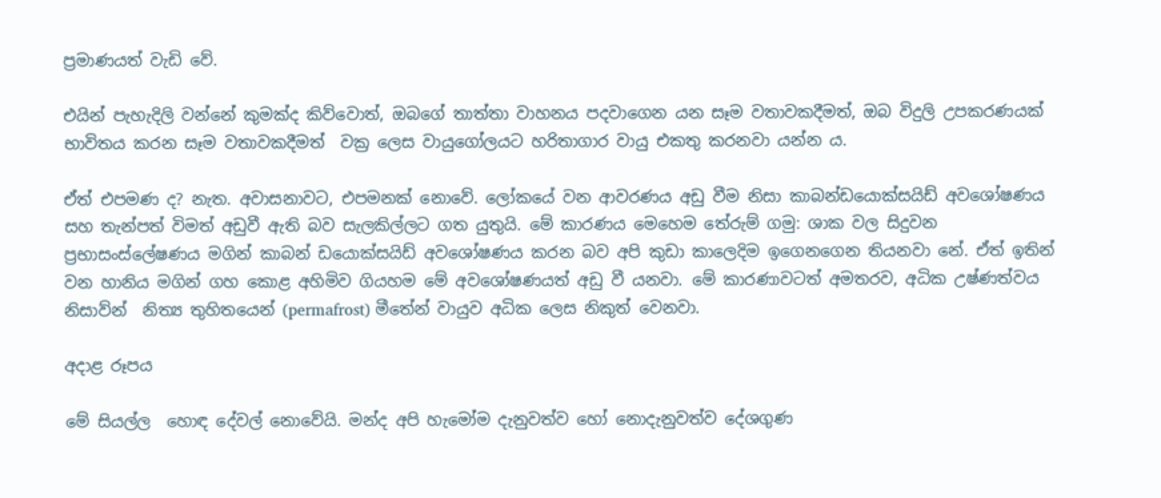ප්‍රමාණයත් වැඩි වේ.

එයින් පැහැදිලි වන්නේ කුමක්ද කිව්වොත්, ඔබගේ තාත්තා වාහනය පදවාගෙන යන සෑම වතාවකදීමත්, ඔබ විදුලි උපකරණයක් භාවිතය කරන සෑම වතාවකදීමත්  වක්‍ර ලෙස වායුගෝලයට හරිතාගාර වායු එකතු කරනවා යන්න ය.

ඒත් එපමණ ද? නැත. අවාසනාවට, එපමනක් නොවේ. ලෝකයේ වන ආවරණය අඩු වීම නිසා කාබන්ඩයොක්සයිඩ් අවශෝෂණය සහ තැන්පත් විමත් අඩුවී ඇති බව සැලකිල්ලට ගත යුතුයි. මේ කාරණය මෙහෙම තේරුම් ගමු: ශාක වල සිදුවන  ප්‍රභාසංස්ලේෂණය මගින් කාබන් ඩයොක්සයිඩ් අවශෝෂණය කරන බව අපි කුඩා කාලෙදිම ඉගෙනගෙන තියනවා නේ. ඒත් ඉතින් වන හානිය මගින් ගහ කොළ අහිමිව ගියහම මේ අවශෝෂණයත් අඩු වී යනවා. මේ කාරණාවටත් අමතරව, අධික උෂ්ණත්වය නිසාව්න්  නිත්‍ය තුහිතයෙන් (permafrost) මීතේන් වායුව අධික ලෙස නිකුත් වෙනවා.

අදාළ රූපය

මේ සියල්ල  හොඳ දේවල් නොවේයි. මන්ද අපි හැමෝම දැනුවත්ව හෝ නොදැනුවත්ව දේශගුණ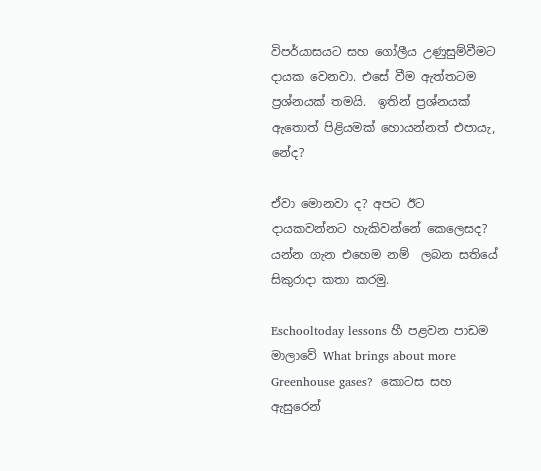විපර්යාසයට සහ ගෝලීය උණුසුම්වීමට දායක වෙනවා. එසේ වීම ඇත්තටම ප්‍රශ්නයක් තමයි.  ඉතින් ප්‍රශ්නයක් ඇතොත් පිළියමක් හොයන්නත් එපායැ, නේද?

ඒවා මොනවා ද? අපට ඊට දායකවන්නට හැකිවන්නේ කෙලෙසද? යන්න ගැන එහෙම නම්  ලබන සතියේ සිකුරාදා කතා කරමු.

Eschooltoday lessons හී පළවන පාඩම මාලාවේ What brings about more Greenhouse gases?  කොටස සහ  ඇසුරෙන්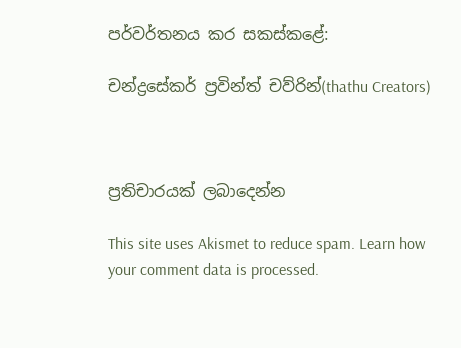පර්වර්තනය කර සකස්කළේ:

චන්ද්‍රසේකර් ප්‍රවින්ත් චව්රින්(thathu Creators)



ප්‍රතිචාරයක් ලබාදෙන්න

This site uses Akismet to reduce spam. Learn how your comment data is processed.